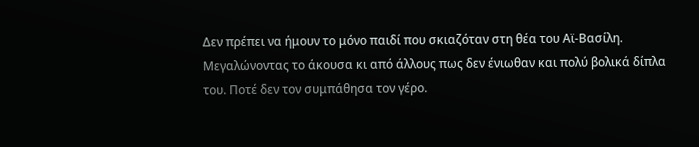Δεν πρέπει να ήμουν το μόνο παιδί που σκιαζόταν στη θέα του Αϊ-Βασίλη. Μεγαλώνοντας το άκουσα κι από άλλους πως δεν ένιωθαν και πολύ βολικά δίπλα του. Ποτέ δεν τον συμπάθησα τον γέρο.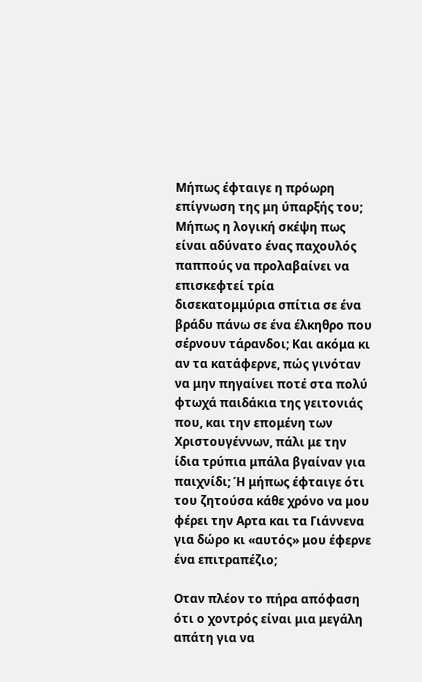Μήπως έφταιγε η πρόωρη επίγνωση της μη ύπαρξής του; Μήπως η λογική σκέψη πως είναι αδύνατο ένας παχουλός παππούς να προλαβαίνει να επισκεφτεί τρία δισεκατομμύρια σπίτια σε ένα βράδυ πάνω σε ένα έλκηθρο που σέρνουν τάρανδοι; Και ακόμα κι αν τα κατάφερνε, πώς γινόταν να μην πηγαίνει ποτέ στα πολύ φτωχά παιδάκια της γειτονιάς που, και την επομένη των Χριστουγέννων, πάλι με την ίδια τρύπια μπάλα βγαίναν για παιχνίδι; Ή μήπως έφταιγε ότι του ζητούσα κάθε χρόνο να μου φέρει την Αρτα και τα Γιάννενα για δώρο κι «αυτός» μου έφερνε ένα επιτραπέζιο;

Οταν πλέον το πήρα απόφαση ότι ο χοντρός είναι μια μεγάλη απάτη για να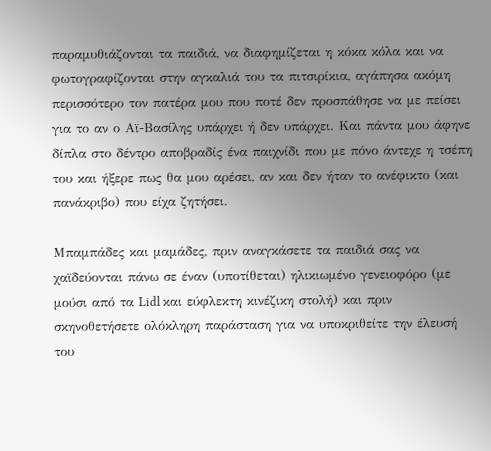παραμυθιάζονται τα παιδιά, να διαφημίζεται η κόκα κόλα και να φωτογραφίζονται στην αγκαλιά του τα πιτσιρίκια, αγάπησα ακόμη περισσότερο τον πατέρα μου που ποτέ δεν προσπάθησε να με πείσει για το αν ο Αϊ-Βασίλης υπάρχει ή δεν υπάρχει. Και πάντα μου άφηνε δίπλα στο δέντρο αποβραδίς ένα παιχνίδι που με πόνο άντεχε η τσέπη του και ήξερε πως θα μου αρέσει, αν και δεν ήταν το ανέφικτο (και πανάκριβο) που είχα ζητήσει.

Μπαμπάδες και μαμάδες, πριν αναγκάσετε τα παιδιά σας να χαϊδεύονται πάνω σε έναν (υποτίθεται) ηλικιωμένο γενειοφόρο (με μούσι από τα Lidl και εύφλεκτη κινέζικη στολή) και πριν σκηνοθετήσετε ολόκληρη παράσταση για να υποκριθείτε την έλευσή του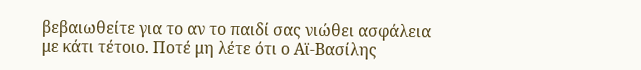βεβαιωθείτε για το αν το παιδί σας νιώθει ασφάλεια με κάτι τέτοιο. Ποτέ μη λέτε ότι ο Αϊ-Βασίλης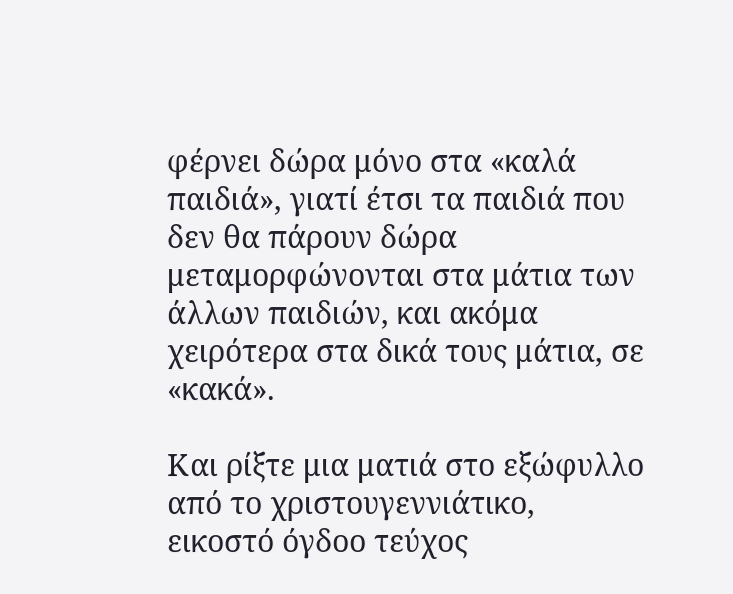φέρνει δώρα μόνο στα «καλά παιδιά», γιατί έτσι τα παιδιά που δεν θα πάρουν δώρα μεταμορφώνονται στα μάτια των άλλων παιδιών, και ακόμα χειρότερα στα δικά τους μάτια, σε «κακά».

Και ρίξτε μια ματιά στο εξώφυλλο από το χριστουγεννιάτικο, εικοστό όγδοο τεύχος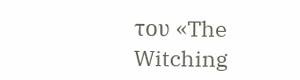του «The Witching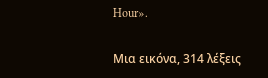Hour».

Μια εικόνα, 314 λέξεις